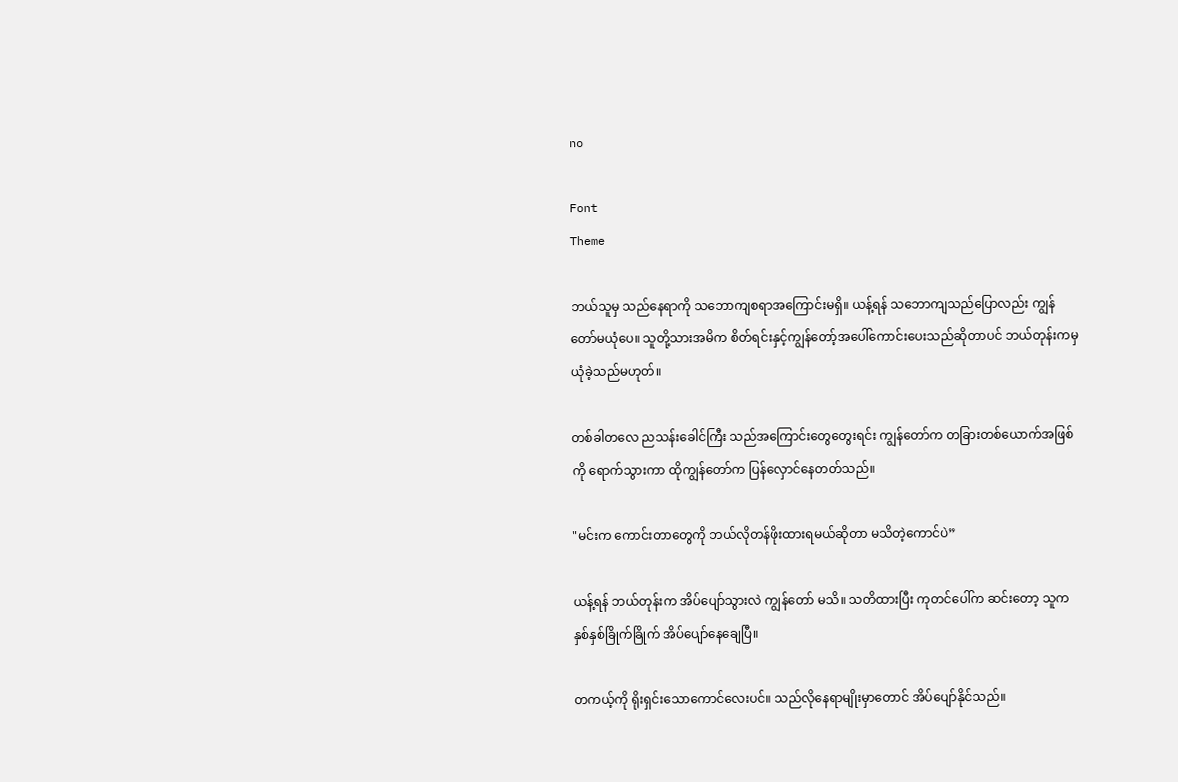no

Font
Theme

ဘယ်သူမှ သည်နေရာကို သဘောကျစရာအကြောင်းမရှိ။ ယန့်ရန် သဘောကျသည်ပြောလည်း ကျွန်တော်မယုံပေ။ သူတို့သားအမိက စိတ်ရင်းနှင့်ကျွန်တော့်အပေါ်ကောင်းပေးသည်ဆိုတာပင် ဘယ်တုန်းကမှ ယုံခဲ့သည်မဟုတ်။

တစ်ခါတလေ ညသန်းခေါင်ကြီး သည်အကြောင်းတွေတွေးရင်း ကျွန်တော်က တခြားတစ်ယောက်အဖြစ်ကို ရောက်သွားကာ ထိုကျွန်တော်က ပြန်လှောင်နေတတ်သည်။

"မင်းက ကောင်းတာတွေကို ဘယ်လိုတန်ဖိုးထားရမယ်ဆိုတာ မသိတဲ့ကောင်ပဲ”

ယန့်ရန် ဘယ်တုန်းက အိပ်ပျော်သွားလဲ ကျွန်တော် မသိ။ သတိထားပြီး ကုတင်ပေါ်က ဆင်းတော့ သူက နှစ်နှစ်ခြိုက်ခြိုက် အိပ်ပျော်နေချေပြီ။

တကယ့်ကို ရိုးရှင်းသောကောင်လေးပင်။ သည်လိုနေရာမျိုးမှာတောင် အိပ်ပျော်နိုင်သည်။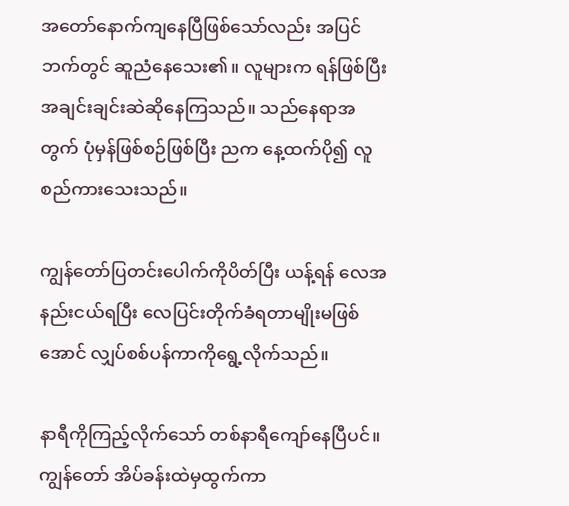အတော်နောက်ကျနေပြီ‌ဖြစ်သော်လည်း အပြင်ဘက်တွင် ဆူညံနေ‌သေး၏။ လူများက ရန်ဖြစ်ပြီး အချင်းချင်းဆဲဆိုနေကြသည်။ သည်နေရာအတွက် ပုံမှန်ဖြစ်စဉ်ဖြစ်ပြီး ညက နေ့ထက်ပို၍ လူစည်ကားသေးသည်။

ကျွန်တော်ပြတင်းပေါက်ကိုပိတ်ပြီး ယန့်ရန်‌ လေအနည်းငယ်ရ‌ပြီး လေပြင်းတိုက်ခံရတာမျိုးမဖြစ်အောင် လျှပ်စစ်ပန်ကာကိုရွေ့လိုက်သည်။

နာရီကိုကြည့်လိုက်သော် တစ်နာရီကျော်နေပြီပင်။ ကျွန်တော် အိပ်ခန်းထဲမှထွက်ကာ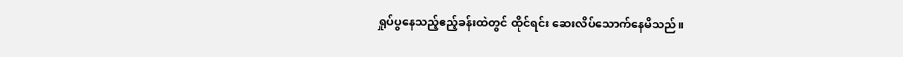ရှုပ်ပွနေသည့်ဧည့်ခန်းထဲတွင် ထိုင်ရင်း ဆေးလိပ်သောက်နေမိသည်။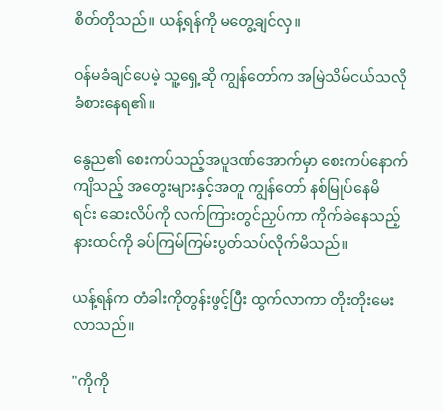စိတ်တိုသည်။ ယန့်ရန်ကို မတွေ့ချင်လှ။

ဝန်မခံချင်ပေမဲ့ သူ့ရှေ့ဆို ကျွန်တော်က အမြဲသိမ်ငယ်သလိုခံစားနေရ၏။

နွေည၏ စေးကပ်သည့်အပူဒဏ်အောက်မှာ စေးကပ်နောက်ကျိသည့် အတွေးများနှင့်အတူ ကျွန်တော် နစ်မြုပ်နေမိရင်း ‌ဆေးလိပ်ကို လက်ကြားတွင်ညှပ်ကာ ကိုက်ခဲနေသည့် နားထင်ကို ခပ်ကြမ်ကြမ်းပွတ်သပ်လိုက်မိသည်။

ယန့်ရန်က တံခါးကိုတွန်းဖွင့်ပြီး ထွက်လာကာ တိုးတိုးမေးလာသည်။

"ကိုကို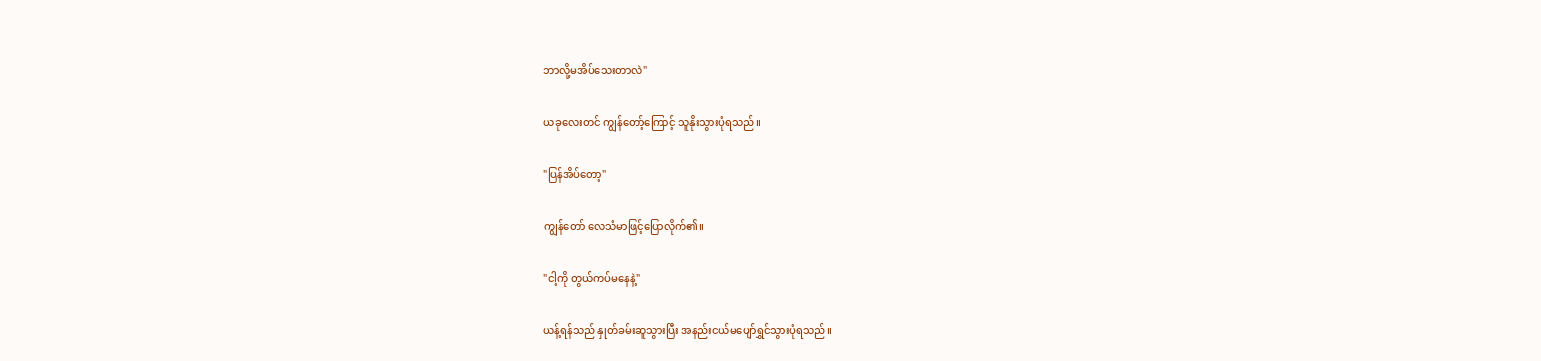ဘာလို့မအိပ်သေးတာလဲ"

ယခုလေးတင် ကျွန်တော့်ကြောင့် သူနိုးသွားပုံရသည်။

"ပြန်အိပ်တော့"

ကျွန်တော် လေသံမာဖြင့်ပြောလိုက်၏။

"ငါ့ကို တွယ်ကပ်မနေနဲ့"

ယန့်ရန်သည် နှုတ်ခမ်းဆူသွားပြီး အနည်းငယ်မပျော်ရွှင်သွားပုံရသည်။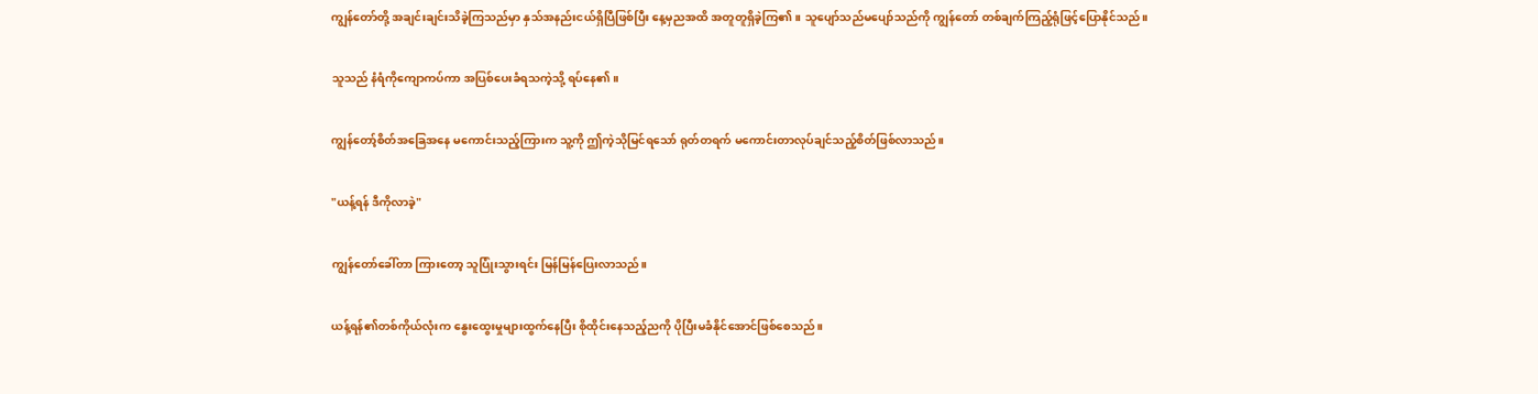ကျွန်တော်တို့ အချင်းချင်းသိခဲ့ကြသည်မှာ နှသ်အနည်းငယ်ရှိပြီဖြစ်ပြီး နေ့မှညအထိ အတူတူရှိခဲ့ကြ၏။ သူပျော်သည်မပျော်သည်ကို ကျွန်တော် တစ်ချက်ကြည့်ရုံဖြင့်ပြောနိုင်သည်။

သူသည် နံရံကိုကျောကပ်ကာ အပြစ်ပေးခံရသကဲ့သို့ ရပ်နေ၏။

ကျွန်တော့်စိတ်အခြေအနေ မကောင်းသည့်ကြားက သူ့ကို ဤကဲ့သိုမြင်ရသော် ရုတ်တရက် မကောင်းတာလုပ်ချင်သည့်စိတ်ဖြစ်လာသည်။

"ယန့်ရန် ဒီကိုလာခဲ့"

ကျွန်တော်ခေါ်တာ ကြားတော့ သူပြုံးသွားရင်း မြန်မြန်ပြေးလာသည်။

ယန့်ရန်၏တစ်ကိုယ်လုံးက နွေးထွေးမှုများထွက်နေပြီး စိုထိုင်းနေသည့်ညကို ပိုပြီးမခံနိုင်အောင်ဖြစ်စေသည်။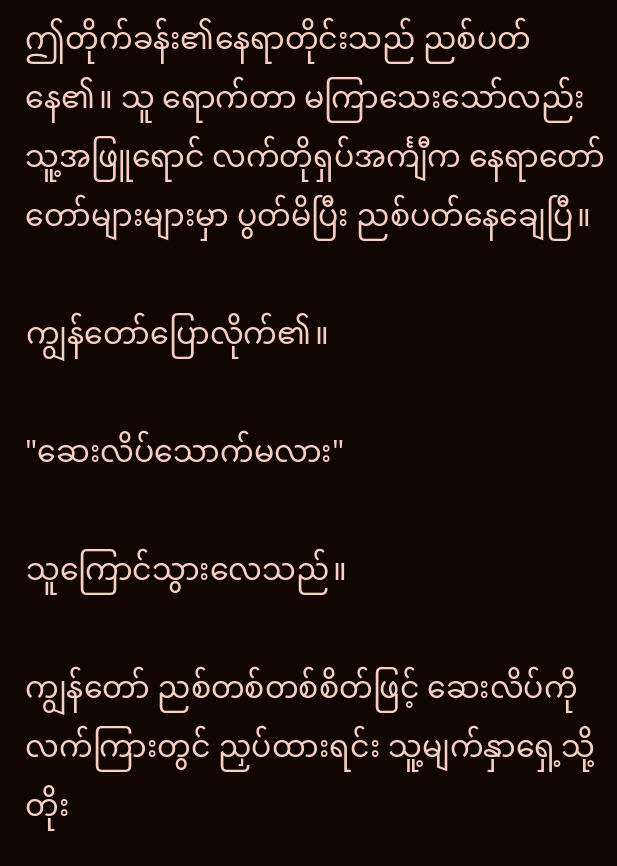ဤတိုက်ခန်း၏နေရာတိုင်းသည် ညစ်ပတ်နေ၏။ သူ ရောက်တာ မကြာသေးသော်လည်း သူ့အဖြူရောင် လက်တိုရှပ်အင်္ကျီက နေရာတော်တော်များများမှာ ပွတ်မိပြီး ညစ်ပတ်နေချေပြီ။

ကျွန်တော်ပြောလိုက်၏။

"ဆေးလိပ်သောက်မလား"

သူကြောင်သွားလေသည်။

ကျွန်တော် ညစ်တစ်တစ်စိတ်ဖြင့် ဆေးလိပ်ကိုလက်ကြားတွင် ညှပ်ထားရင်း သူ့မျက်နှာရှေ့သို့တိုး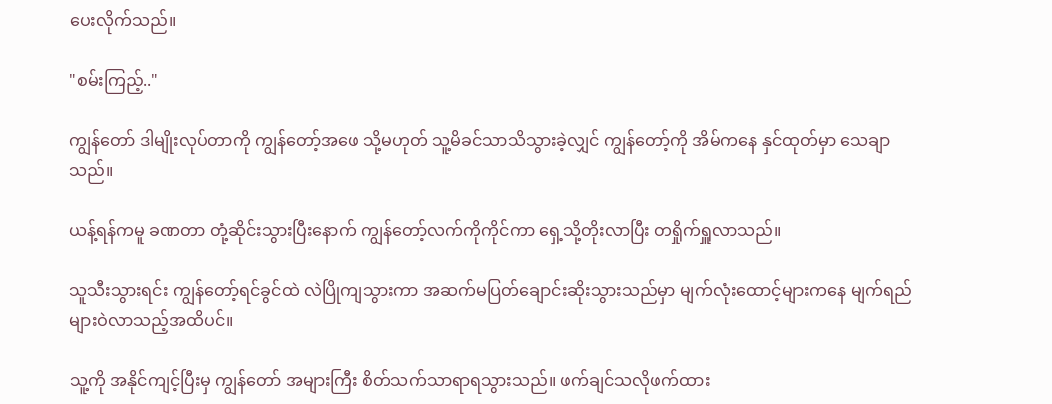ပေးလိုက်သည်။

"စမ်းကြည့်.."

ကျွန်တော် ဒါမျိုးလုပ်တာကို ကျွန်တော့်အဖေ သို့မဟုတ် သူ့မိခင်သာသိသွားခဲ့လျှင် ကျွန်တော့်ကို အိမ်ကနေ နှင်ထုတ်မှာ သေချာသည်။

ယန့်ရန်ကမူ ခဏတာ တုံ့ဆိုင်းသွားပြီးနောက် ကျွန်တော့်လက်ကိုကိုင်ကာ ရှေ့သို့တိုးလာပြီး တရှိုက်ရှူလာသည်။

သူသီးသွားရင်း ကျွန်တော့်ရင်ခွင်ထဲ လဲပြိုကျသွားကာ အဆက်မပြတ်ချောင်းဆိုးသွားသည်မှာ မျက်လုံးထောင့်များကနေ မျက်ရည်များဝဲလာသည့်အထိပင်။

သူ့ကို အနိုင်ကျင့်ပြီးမှ ကျွန်တော် အများကြီး စိတ်သက်သာရာရသွားသည်။ ဖက်ချင်သလိုဖက်ထား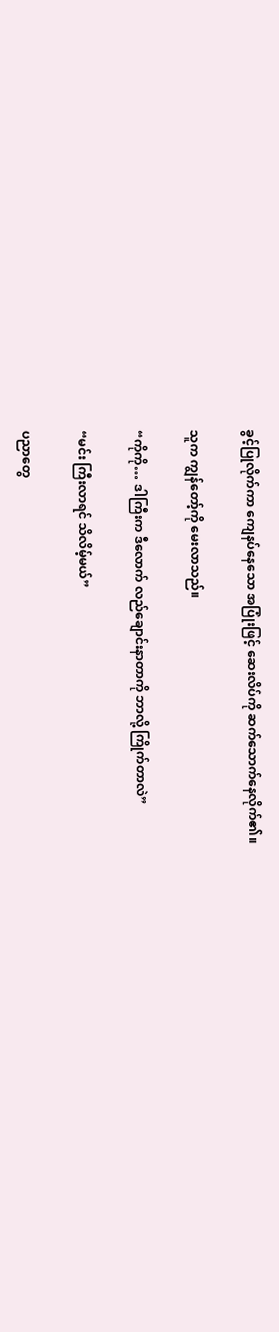ခွင့်ပြုလိုက်ကာ ကျေနပ်နေသော အပြုံးဖြင့် ဆေးလိပ်ကို ဆက်သောက်နေလိုက်၏။

သူက ကျွန်တော့်ကို မေးလာသည်။

“ကိုကို… ဒါကြီးက ဒီလောက် လည်ချောင်းနာတာကို ဘာလို့ ကြိုက်တာလဲ”

“မင်း ကြီးလာရင် သိလိမ့်မယ်”

ပညာတွေ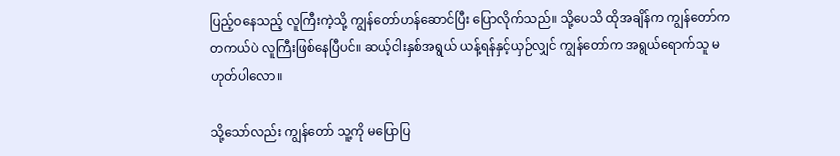ပြည့်ဝနေသည့် လူကြီးကဲ့သို့ ကျွန်တော်ဟန်ဆောင်ပြီး ပြောလိုက်သည်။ သို့ပေသိ ထိုအချိန်က ကျွန်တော်က တကယ်ပဲ လူကြီးဖြစ်နေပြီပင်။ ဆယ့်ငါးနှစ်အရွယ် ယန့်ရန်နှင့်ယှဉ်လျှင် ကျွန်တော်က အရွယ်ရောက်သူ မဟုတ်ပါလော။

သို့သော်လည်း ကျွန်တော် သူ့ကို မပြောပြ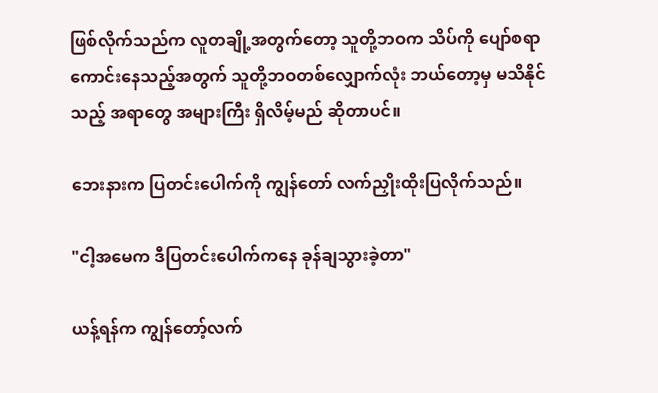ဖြစ်လိုက်သည်က လူတချို့အတွက်တော့ သူတို့ဘဝက သိပ်ကို ပျော်စရာကောင်းနေသည့်အတွက် သူတို့ဘဝတစ်လျှောက်လုံး ဘယ်တော့မှ မသိနိုင်သည့် အရာတွေ အများကြီး ရှိလိမ့်မည် ဆိုတာပင်။

ဘေးနားက ပြတင်းပေါက်ကို ကျွန်တော် လက်ညှိုးထိုးပြလိုက်သည်။

"ငါ့အမေက ဒီပြတင်းပေါက်ကနေ ခုန်ချသွားခဲ့တာ"

ယန့်ရန်က ကျွန်တော့်လက်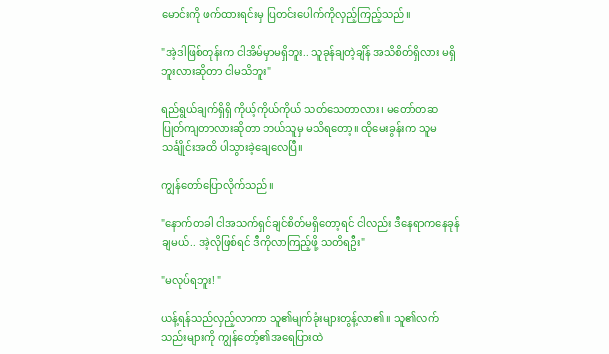မောင်းကို ဖက်ထားရင်းမှ ပြတင်းပေါက်ကိုလှည့်ကြည့်သည်။

"အဲ့ဒါဖြစ်တုန်းက ငါအိမ်မှာမရှိဘူး.. သူခုန်ချတဲ့ချိန် အသိစိတ်ရှိလား မရှိဘူးလားဆိုတာ ငါမသိဘူး"

ရည်ရွယ်ချက်ရှိရှိ ကိုယ့်ကိုယ်ကိုယ် သတ်သေတာလား၊ မတော်တဆ ပြုတ်ကျတာလားဆိုတာ ဘယ်သူမှ မသိရတော့။ ထိုမေးခွန်းက သူမသင်္ချိုင်းအထိ ပါသွားခဲ့ချေလေပြီ။

ကျွန်တော်ပြောလိုက်သည်။

"နောက်တခါ ငါအသက်ရှင်ချင်စိတ်မရှိတော့ရင် ငါလည်း ဒီနေရာကနေခုန်ချမယ်.. အဲ့လိုဖြစ်ရင် ဒီကိုလာကြည့်ဖို့ သတိရဦး"

"မလုပ်ရဘူး! "

ယန့်ရန်သည်လှည့်လာကာ သူ၏မျက်ခုံးများတွန့်လာ၏။ သူ၏လက်သည်းများကို ကျွန်တော့်၏အရေပြားထဲ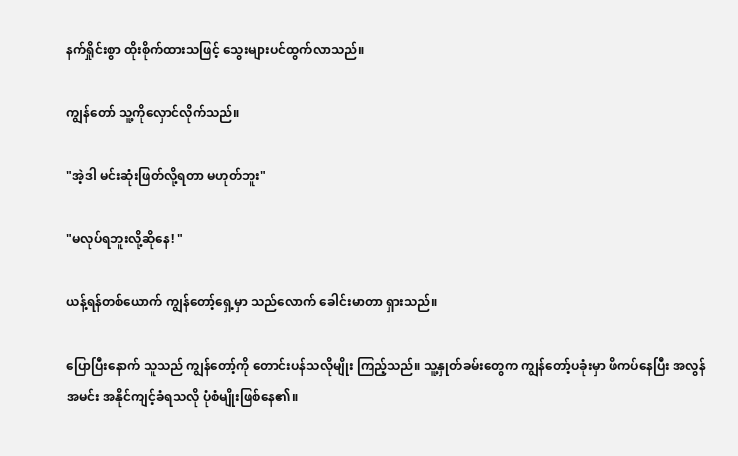နက်ရှိုင်းစွာ ထိုးစိုက်ထားသဖြင့် သွေးများပင်ထွက်လာသည်။

ကျွန်တော် သူ့ကိုလှောင်လိုက်သည်။

"အဲ့ဒါ မင်းဆုံးဖြတ်လို့ရတာ မဟုတ်ဘူး"

"မလုပ်ရဘူးလို့ဆိုနေ! "

ယန့်ရန်တစ်ယောက် ကျွန်တော့်ရှေ့မှာ သည်လောက် ခေါင်းမာတာ ရှားသည်။

ပြောပြီးနောက် သူသည် ကျွန်တော့်ကို တောင်းပန်သလိုမျိုး ကြည့်သည်။ သူ့နှုတ်ခမ်းတွေက ကျွန်တော့်ပခုံးမှာ ဖိကပ်နေပြီး အလွန်အမင်း အနိုင်ကျင့်ခံရသလို ပုံစံမျိုးဖြစ်နေ၏။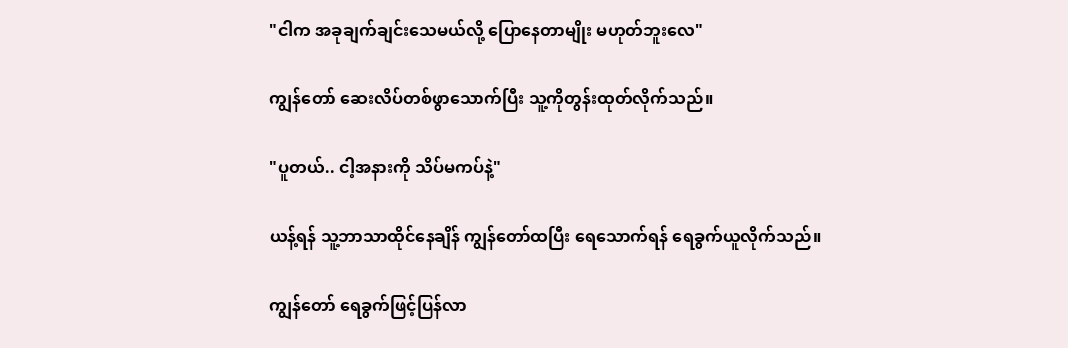"ငါက အခုချက်ချင်းသေမယ်လို့ ပြောနေတာမျိုး မဟုတ်ဘူးလေ"

ကျွန်တော် ဆေးလိပ်တစ်ဖွာသောက်ပြီး သူ့ကိုတွန်းထုတ်လိုက်သည်။

"ပူတယ်.. ငါ့အနားကို သိပ်မကပ်နဲ့"

ယန့်ရန် သူ့ဘာသာထိုင်နေချိန် ကျွန်တော်ထပြီး ရေသောက်ရန် ရေခွက်ယူလိုက်သည်။

ကျွန်တော် ရေခွက်ဖြင့်ပြန်လာ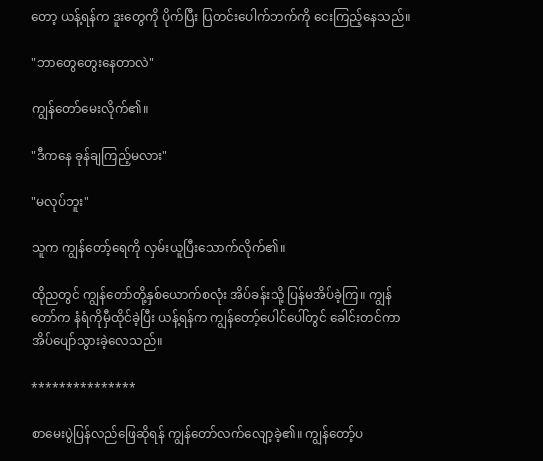တော့ ယန့်ရန်က ဒူးတွေကို ပိုက်ပြီး ပြတင်းပေါက်ဘက်ကို ငေးကြည့်နေသည်။

"ဘာတွေတွေးနေတာလဲ"

ကျွန်တော်မေးလိုက်၏။

"ဒီကနေ ခုန်ချကြည့်မလား"

"မလုပ်ဘူး"

သူက ကျွန်တော့်ရေကို လှမ်းယူပြီးသောက်လိုက်၏။

ထိုညတွင် ကျွန်တော်တို့နှစ်ယောက်စလုံး အိပ်ခန်းသို့ ပြန်မအိပ်ခဲ့ကြ။ ကျွန်တော်က နံရံကိုမှီထိုင်ခဲ့ပြီး ယန့်ရန်က ကျွန်တော့်ပေါင်ပေါ်တွင် ခေါင်းတင်ကာ အိပ်ပျော်သွားခဲ့လေသည်။

***************

စာမေးပွဲပြန်လည်ဖြေဆိုရန် ကျွန်တော်လက်လျော့ခဲ့၏။ ကျွန်တော့်ပ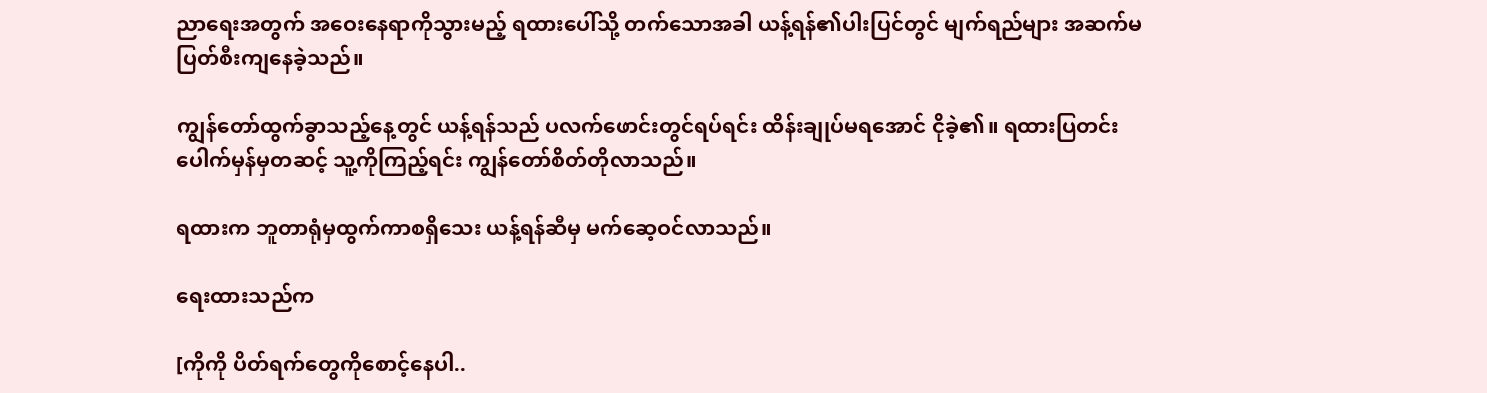ညာရေးအတွက် အဝေးနေရာကိုသွားမည့် ရထားပေါ်သို့ တက်သောအခါ ယန့်ရန်၏ပါးပြင်တွင် မျက်ရည်များ အဆက်မပြတ်စီးကျနေခဲ့သည်။

ကျွန်တော်ထွက်ခွာသည့်နေ့တွင် ယန့်ရန်သည် ပလ‌က်ဖောင်းတွင်ရပ်ရင်း ထိန်းချုပ်မရအောင် ငိုခဲ့၏။ ရထားပြတင်းပေါက်မှန်မှတဆင့် သူ့ကိုကြည့်ရင်း ကျွန်တော်စိတ်တိုလာသည်။

ရထားက ဘူတာရုံမှထွက်ကာစရှိသေး ယန့်ရန်ဆီမှ မက်ဆေ့ဝင်လာသည်။

ရေးထားသည်က

[ကိုကို ပိတ်ရက်‌တွေကိုစောင့်နေပါ..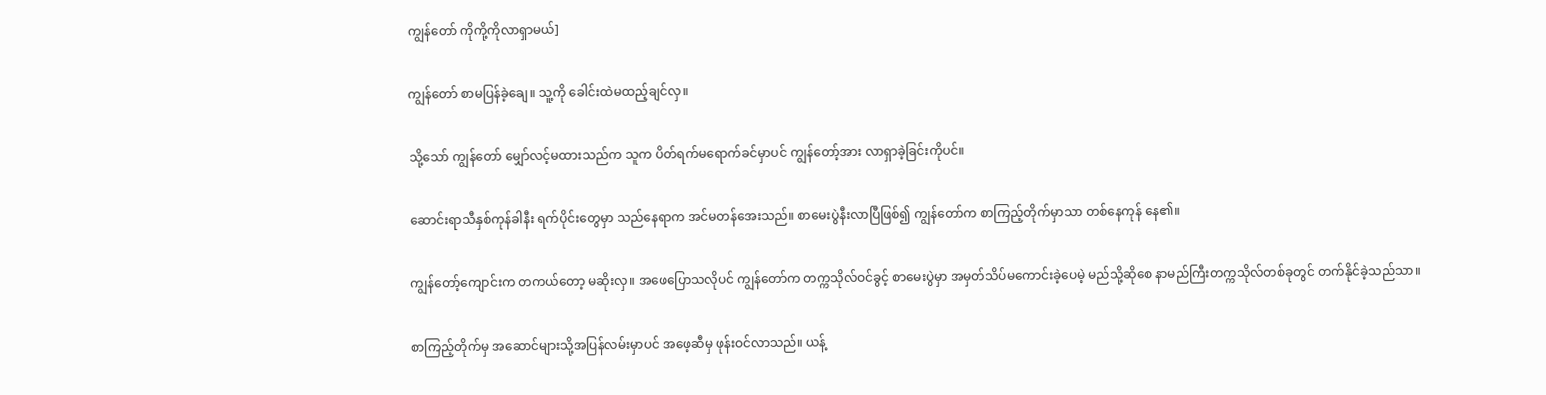ကျွန်တော် ကိုကို့ကိုလာရှာမယ်]

ကျွန်တော် စာမပြန်ခဲ့ချေ။ သူ့ကို ခေါင်းထဲမထည့်ချင်လှ။

သို့သော် ကျွန်တော် မျှော်လင့်မထားသည်က သူက ပိတ်ရက်မရောက်ခင်မှာပင် ကျွန်တော့်အား လာရှာခဲ့ခြင်းကိုပင်။

ဆောင်းရာသီနှစ်ကုန်ခါနီး ရက်ပိုင်းတွေမှာ သည်နေရာက အင်မတန်အေးသည်။ စာမေးပွဲနီးလာပြီဖြစ်၍ ကျွန်တော်က စာကြည့်တိုက်မှာသာ တစ်နေကုန် နေ၏။

ကျွန်တော့်ကျောင်းက တကယ်တော့ မဆိုးလှ။ အဖေပြောသလိုပင် ကျွန်တော်က တက္ကသိုလ်ဝင်ခွင့် စာမေးပွဲမှာ အမှတ်သိပ်မကောင်းခဲ့ပေမဲ့ မည်သို့ဆိုစေ နာမည်ကြီးတက္ကသိုလ်တစ်ခုတွင် တက်နိုင်ခဲ့သည်သာ။

စာကြည့်တိုက်မှ အဆောင်များသို့အပြန်လမ်းမှာပင် အဖေ့ဆီမှ ဖုန်းဝင်လာသည်။ ယန့်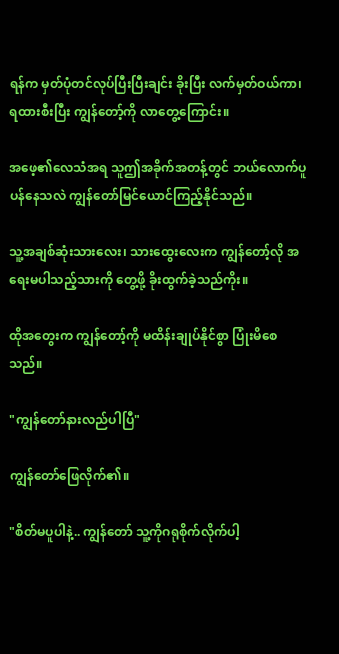ရန်က မှတ်ပုံတင်လုပ်ပြီးပြီးချင်း ခိုးပြီး လက်မှတ်ဝယ်ကာ၊ ရထားစီးပြီး ကျွန်တော့်ကို လာတွေ့ကြောင်း။

အဖေ့၏လေသံအရ သူဤအခိုက်အတန့်တွင် ဘယ်လောက်ပူပန်နေသလဲ ကျွန်တော်မြင်ယောင်ကြည့်နိုင်သည်။

သူ့အချစ်ဆုံးသားလေး၊ သားထွေးလေးက ကျွန်တော့်လို အရေးမပါသည့်သားကို တွေ့ဖို့ ခိုးထွက်ခဲ့သည်ကိုး။

ထိုအတွေးက ကျွန်တော့်ကို မထိန်းချုပ်နိုင်စွာ ပြုံးမိစေသည်။

"ကျွန်တော်နားလည်ပါပြီ"

ကျွန်တော်ဖြေလိုက်၏။

"စိတ်မပူပါနဲ့.. ကျွန်တော် သူ့ကိုဂရုစိုက်လိုက်ပါ့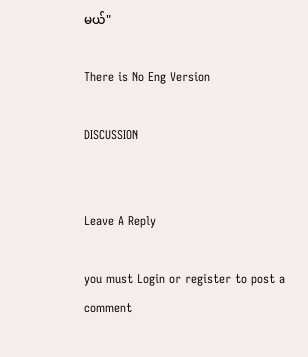မယ်"

There is No Eng Version

DISCUSSION


Leave A Reply

you must Login or register to post a comment